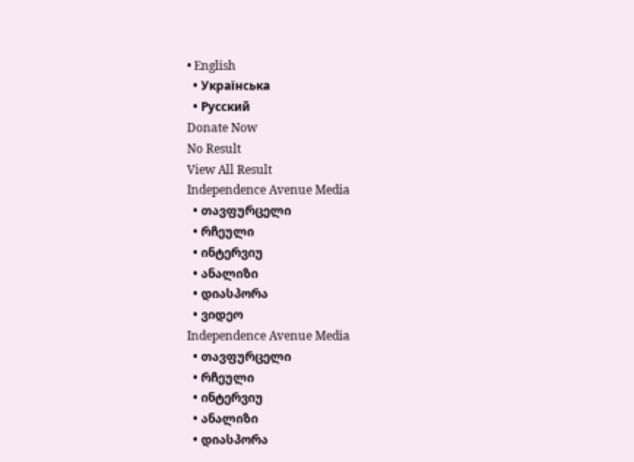• English
  • Українська
  • Русский
Donate Now
No Result
View All Result
Independence Avenue Media
  • თავფურცელი
  • რჩეული
  • ინტერვიუ
  • ანალიზი
  • დიასპორა
  • ვიდეო
Independence Avenue Media
  • თავფურცელი
  • რჩეული
  • ინტერვიუ
  • ანალიზი
  • დიასპორა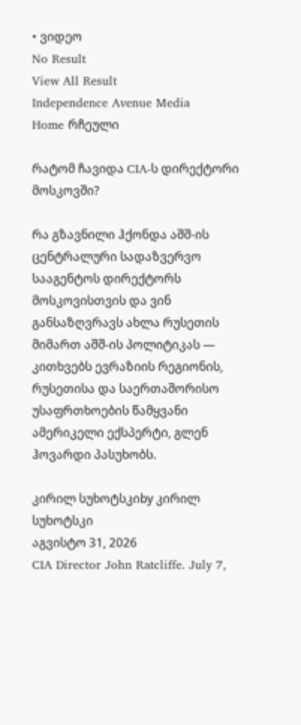• ვიდეო
No Result
View All Result
Independence Avenue Media
Home რჩეული

რატომ ჩავიდა CIA-ს დირექტორი მოსკოვში?

რა გზავნილი ჰქონდა აშშ-ის ცენტრალური სადაზვერვო სააგენტოს დირექტორს მოსკოვისთვის და ვინ განსაზღვრავს ახლა რუსეთის მიმართ აშშ-ის პოლიტიკას — კითხვებს ევრაზიის რეგიონის, რუსეთისა და საერთაშორისო უსაფრთხოების წამყვანი ამერიკელი ექსპერტი, გლენ ჰოვარდი პასუხობს.

კირილ სუხოტსკიby კირილ სუხოტსკი
აგვისტო 31, 2026
CIA Director John Ratcliffe. July 7,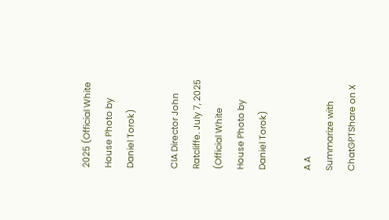2025 (Official White House Photo by Daniel Torok)

CIA Director John Ratcliffe. July 7, 2025 (Official White House Photo by Daniel Torok)

A A
Summarize with ChatGPTShare on X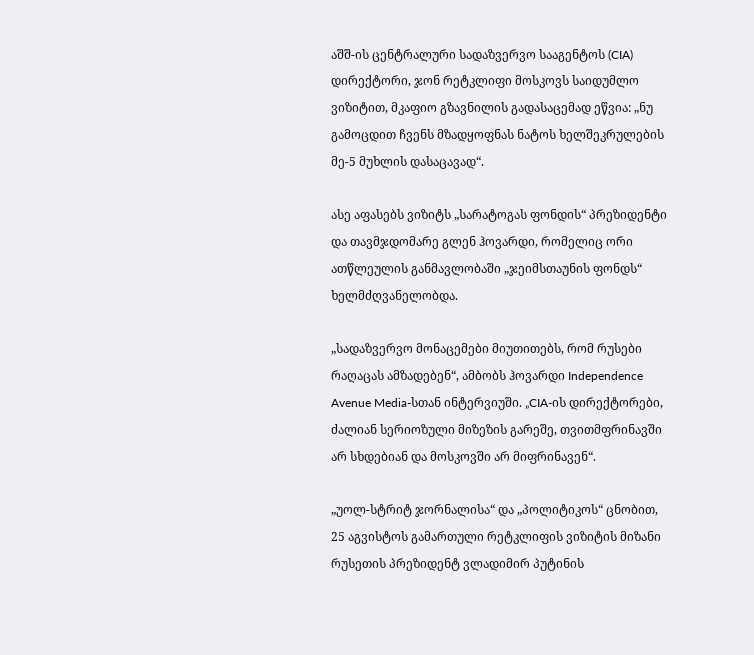აშშ-ის ცენტრალური სადაზვერვო სააგენტოს (CIA) დირექტორი, ჯონ რეტკლიფი მოსკოვს საიდუმლო ვიზიტით, მკაფიო გზავნილის გადასაცემად ეწვია: „ნუ გამოცდით ჩვენს მზადყოფნას ნატოს ხელშეკრულების მე-5 მუხლის დასაცავად“.

ასე აფასებს ვიზიტს „სარატოგას ფონდის“ პრეზიდენტი და თავმჯდომარე გლენ ჰოვარდი, რომელიც ორი ათწლეულის განმავლობაში „ჯეიმსთაუნის ფონდს“ ხელმძღვანელობდა.

„სადაზვერვო მონაცემები მიუთითებს, რომ რუსები რაღაცას ამზადებენ“, ამბობს ჰოვარდი Independence Avenue Media-სთან ინტერვიუში. „CIA-ის დირექტორები, ძალიან სერიოზული მიზეზის გარეშე, თვითმფრინავში არ სხდებიან და მოსკოვში არ მიფრინავენ“.

„უოლ-სტრიტ ჯორნალისა“ და „პოლიტიკოს“ ცნობით, 25 აგვისტოს გამართული რეტკლიფის ვიზიტის მიზანი რუსეთის პრეზიდენტ ვლადიმირ პუტინის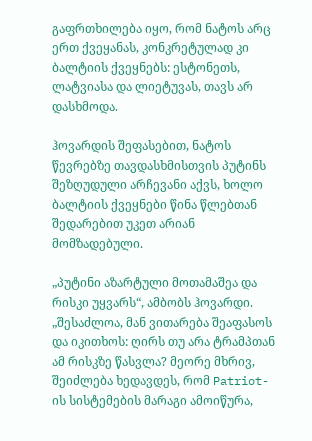გაფრთხილება იყო, რომ ნატოს არც ერთ ქვეყანას, კონკრეტულად კი ბალტიის ქვეყნებს: ესტონეთს, ლატვიასა და ლიეტუვას, თავს არ დასხმოდა.

ჰოვარდის შეფასებით, ნატოს წევრებზე თავდასხმისთვის პუტინს შეზღუდული არჩევანი აქვს, ხოლო ბალტიის ქვეყნები წინა წლებთან შედარებით უკეთ არიან მომზადებული.

„პუტინი აზარტული მოთამაშეა და რისკი უყვარს“, ამბობს ჰოვარდი. „შესაძლოა, მან ვითარება შეაფასოს და იკითხოს: ღირს თუ არა ტრამპთან ამ რისკზე წასვლა? მეორე მხრივ, შეიძლება ხედავდეს, რომ Patriot-ის სისტემების მარაგი ამოიწურა,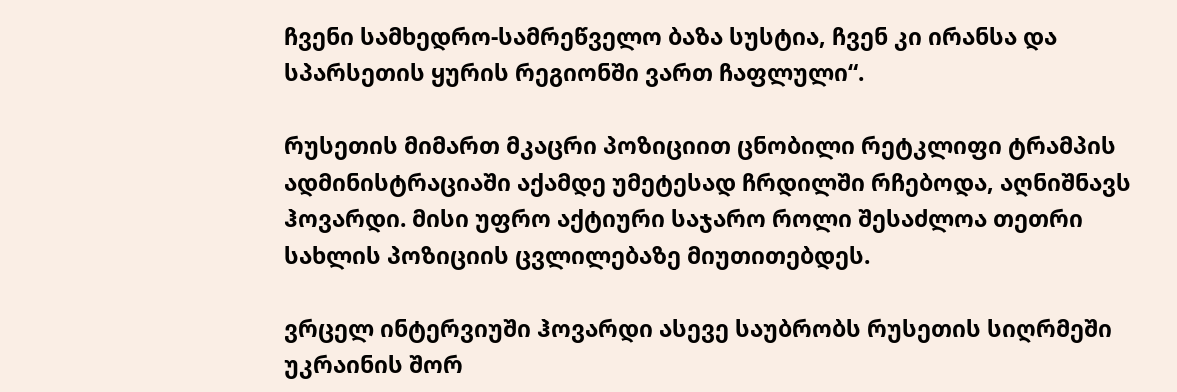ჩვენი სამხედრო-სამრეწველო ბაზა სუსტია, ჩვენ კი ირანსა და სპარსეთის ყურის რეგიონში ვართ ჩაფლული“.

რუსეთის მიმართ მკაცრი პოზიციით ცნობილი რეტკლიფი ტრამპის ადმინისტრაციაში აქამდე უმეტესად ჩრდილში რჩებოდა, აღნიშნავს ჰოვარდი. მისი უფრო აქტიური საჯარო როლი შესაძლოა თეთრი სახლის პოზიციის ცვლილებაზე მიუთითებდეს.

ვრცელ ინტერვიუში ჰოვარდი ასევე საუბრობს რუსეთის სიღრმეში უკრაინის შორ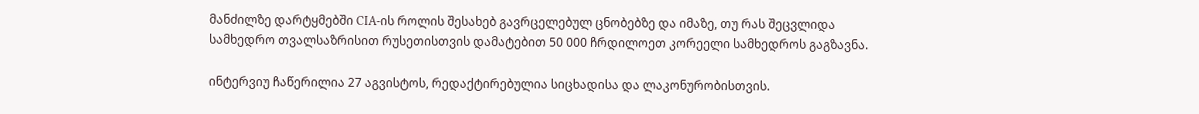მანძილზე დარტყმებში CIA-ის როლის შესახებ გავრცელებულ ცნობებზე და იმაზე, თუ რას შეცვლიდა სამხედრო თვალსაზრისით რუსეთისთვის დამატებით 50 000 ჩრდილოეთ კორეელი სამხედროს გაგზავნა.

ინტერვიუ ჩაწერილია 27 აგვისტოს, რედაქტირებულია სიცხადისა და ლაკონურობისთვის.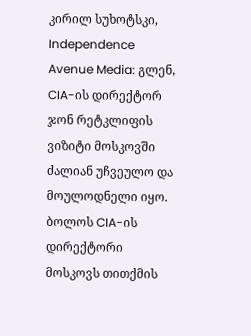კირილ სუხოტსკი, Independence Avenue Media: გლენ, CIA-ის დირექტორ ჯონ რეტკლიფის ვიზიტი მოსკოვში ძალიან უჩვეულო და მოულოდნელი იყო. ბოლოს CIA-ის დირექტორი მოსკოვს თითქმის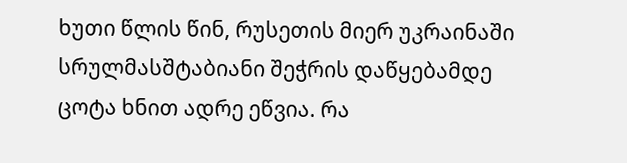ხუთი წლის წინ, რუსეთის მიერ უკრაინაში სრულმასშტაბიანი შეჭრის დაწყებამდე ცოტა ხნით ადრე ეწვია. რა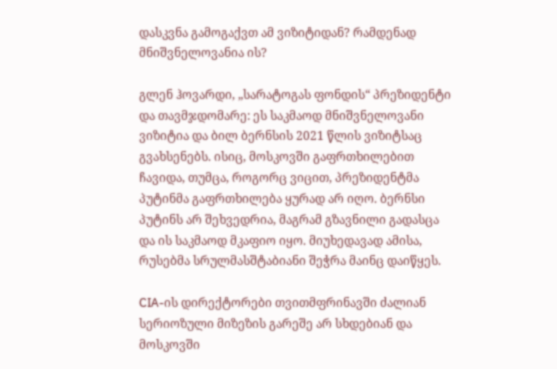დასკვნა გამოგაქვთ ამ ვიზიტიდან? რამდენად მნიშვნელოვანია ის?

გლენ ჰოვარდი, „სარატოგას ფონდის“ პრეზიდენტი და თავმჯდომარე: ეს საკმაოდ მნიშვნელოვანი ვიზიტია და ბილ ბერნსის 2021 წლის ვიზიტსაც გვახსენებს. ისიც, მოსკოვში გაფრთხილებით ჩავიდა, თუმცა, როგორც ვიცით, პრეზიდენტმა პუტინმა გაფრთხილება ყურად არ იღო. ბერნსი პუტინს არ შეხვედრია, მაგრამ გზავნილი გადასცა და ის საკმაოდ მკაფიო იყო. მიუხედავად ამისა, რუსებმა სრულმასშტაბიანი შეჭრა მაინც დაიწყეს.

CIA-ის დირექტორები თვითმფრინავში ძალიან სერიოზული მიზეზის გარეშე არ სხდებიან და მოსკოვში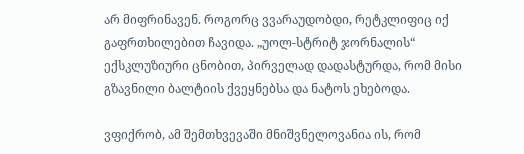არ მიფრინავენ. როგორც ვვარაუდობდი, რეტკლიფიც იქ გაფრთხილებით ჩავიდა. „უოლ-სტრიტ ჯორნალის“ ექსკლუზიური ცნობით, პირველად დადასტურდა, რომ მისი გზავნილი ბალტიის ქვეყნებსა და ნატოს ეხებოდა.

ვფიქრობ, ამ შემთხვევაში მნიშვნელოვანია ის, რომ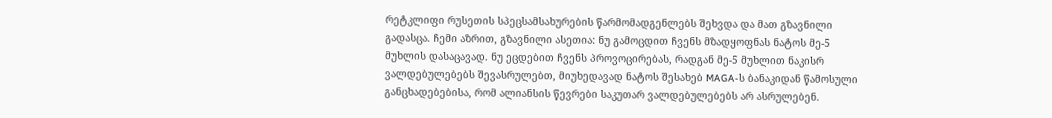რეტკლიფი რუსეთის სპეცსამსახურების წარმომადგენლებს შეხვდა და მათ გზავნილი გადასცა. ჩემი აზრით, გზავნილი ასეთია: ნუ გამოცდით ჩვენს მზადყოფნას ნატოს მე-5 მუხლის დასაცავად. ნუ ეცდებით ჩვენს პროვოცირებას, რადგან მე-5 მუხლით ნაკისრ ვალდებულებებს შევასრულებთ, მიუხედავად ნატოს შესახებ MAGA-ს ბანაკიდან წამოსული განცხადებებისა, რომ ალიანსის წევრები საკუთარ ვალდებულებებს არ ასრულებენ.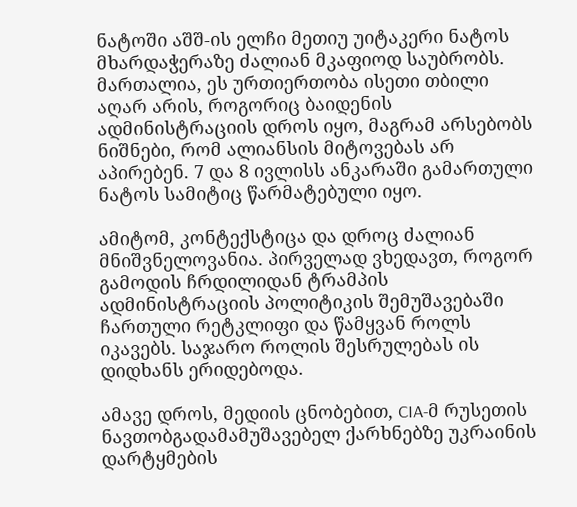ნატოში აშშ-ის ელჩი მეთიუ უიტაკერი ნატოს მხარდაჭერაზე ძალიან მკაფიოდ საუბრობს. მართალია, ეს ურთიერთობა ისეთი თბილი აღარ არის, როგორიც ბაიდენის ადმინისტრაციის დროს იყო, მაგრამ არსებობს ნიშნები, რომ ალიანსის მიტოვებას არ აპირებენ. 7 და 8 ივლისს ანკარაში გამართული ნატოს სამიტიც წარმატებული იყო.

ამიტომ, კონტექსტიცა და დროც ძალიან მნიშვნელოვანია. პირველად ვხედავთ, როგორ გამოდის ჩრდილიდან ტრამპის ადმინისტრაციის პოლიტიკის შემუშავებაში ჩართული რეტკლიფი და წამყვან როლს იკავებს. საჯარო როლის შესრულებას ის დიდხანს ერიდებოდა.

ამავე დროს, მედიის ცნობებით, CIA-მ რუსეთის ნავთობგადამამუშავებელ ქარხნებზე უკრაინის დარტყმების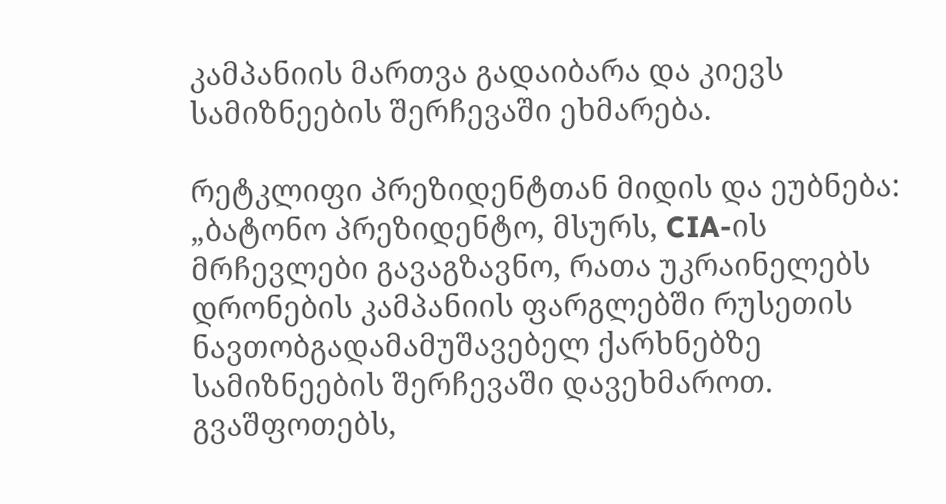კამპანიის მართვა გადაიბარა და კიევს სამიზნეების შერჩევაში ეხმარება.

რეტკლიფი პრეზიდენტთან მიდის და ეუბნება: „ბატონო პრეზიდენტო, მსურს, CIA-ის მრჩევლები გავაგზავნო, რათა უკრაინელებს დრონების კამპანიის ფარგლებში რუსეთის ნავთობგადამამუშავებელ ქარხნებზე სამიზნეების შერჩევაში დავეხმაროთ. გვაშფოთებს,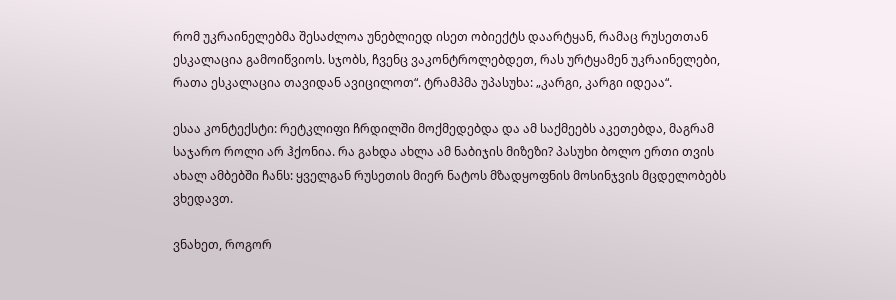რომ უკრაინელებმა შესაძლოა უნებლიედ ისეთ ობიექტს დაარტყან, რამაც რუსეთთან ესკალაცია გამოიწვიოს. სჯობს, ჩვენც ვაკონტროლებდეთ, რას ურტყამენ უკრაინელები, რათა ესკალაცია თავიდან ავიცილოთ“. ტრამპმა უპასუხა: „კარგი, კარგი იდეაა“.

ესაა კონტექსტი: რეტკლიფი ჩრდილში მოქმედებდა და ამ საქმეებს აკეთებდა, მაგრამ საჯარო როლი არ ჰქონია. რა გახდა ახლა ამ ნაბიჯის მიზეზი? პასუხი ბოლო ერთი თვის ახალ ამბებში ჩანს: ყველგან რუსეთის მიერ ნატოს მზადყოფნის მოსინჯვის მცდელობებს ვხედავთ.

ვნახეთ, როგორ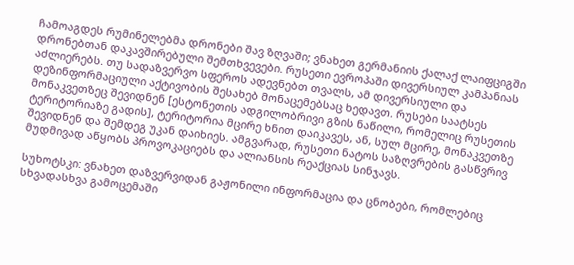ჩამოაგდეს რუმინელებმა დრონები შავ ზღვაში; ვნახეთ გერმანიის ქალაქ ლაიფციგში დრონებთან დაკავშირებული შემთხვევები. რუსეთი ევროპაში დივერსიულ კამპანიას აძლიერებს. თუ სადაზვერვო სფეროს ადევნებთ თვალს, ამ დივერსიული და დეზინფორმაციული აქტივობის შესახებ მონაცემებსაც ხედავთ. რუსები საატსეს მონაკვეთზეც შევიდნენ [ესტონეთის ადგილობრივი გზის ნაწილი, რომელიც რუსეთის ტერიტორიაზე გადის], ტერიტორია მცირე ხნით დაიკავეს, ან, სულ მცირე, მონაკვეთზე შევიდნენ და შემდეგ უკან დაიხიეს. ამგვარად, რუსეთი ნატოს საზღვრების გასწვრივ მუდმივად აწყობს პროვოკაციებს და ალიანსის რეაქციას სინჯავს.

სუხოტსკი: ვნახეთ დაზვერვიდან გაჟონილი ინფორმაცია და ცნობები, რომლებიც სხვადასხვა გამოცემაში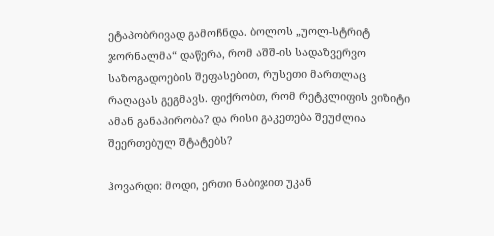ეტაპობრივად გამოჩნდა. ბოლოს „უოლ-სტრიტ ჯორნალმა“ დაწერა, რომ აშშ-ის სადაზვერვო საზოგადოების შეფასებით, რუსეთი მართლაც რაღაცას გეგმავს. ფიქრობთ, რომ რეტკლიფის ვიზიტი ამან განაპირობა? და რისი გაკეთება შეუძლია შეერთებულ შტატებს?

ჰოვარდი: მოდი, ერთი ნაბიჯით უკან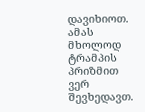დავიხიოთ. ამას მხოლოდ ტრამპის პრიზმით ვერ შევხედავთ.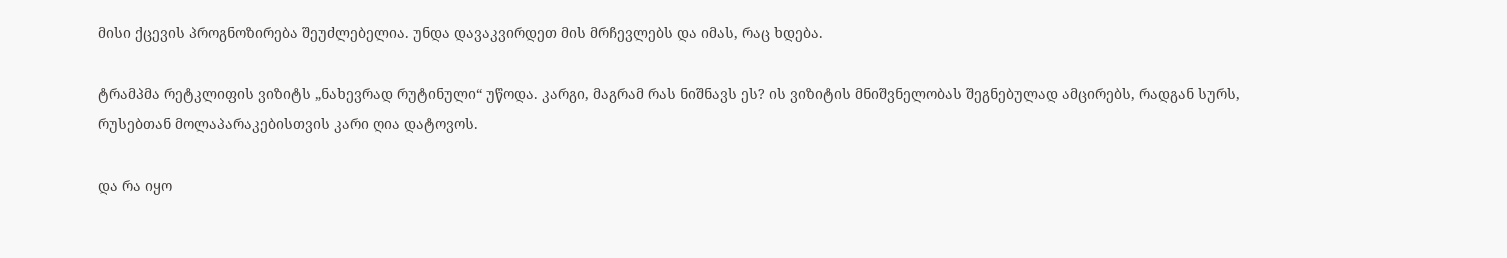მისი ქცევის პროგნოზირება შეუძლებელია. უნდა დავაკვირდეთ მის მრჩევლებს და იმას, რაც ხდება.

ტრამპმა რეტკლიფის ვიზიტს „ნახევრად რუტინული“ უწოდა. კარგი, მაგრამ რას ნიშნავს ეს? ის ვიზიტის მნიშვნელობას შეგნებულად ამცირებს, რადგან სურს, რუსებთან მოლაპარაკებისთვის კარი ღია დატოვოს.

და რა იყო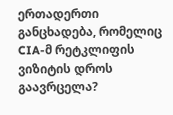ერთადერთი განცხადება, რომელიც CIA-მ რეტკლიფის ვიზიტის დროს გაავრცელა?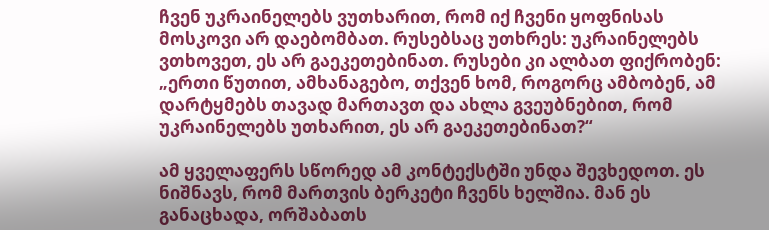ჩვენ უკრაინელებს ვუთხარით, რომ იქ ჩვენი ყოფნისას მოსკოვი არ დაებომბათ. რუსებსაც უთხრეს: უკრაინელებს ვთხოვეთ, ეს არ გაეკეთებინათ. რუსები კი ალბათ ფიქრობენ: „ერთი წუთით, ამხანაგებო, თქვენ ხომ, როგორც ამბობენ, ამ დარტყმებს თავად მართავთ და ახლა გვეუბნებით, რომ უკრაინელებს უთხარით, ეს არ გაეკეთებინათ?“

ამ ყველაფერს სწორედ ამ კონტექსტში უნდა შევხედოთ. ეს ნიშნავს, რომ მართვის ბერკეტი ჩვენს ხელშია. მან ეს განაცხადა, ორშაბათს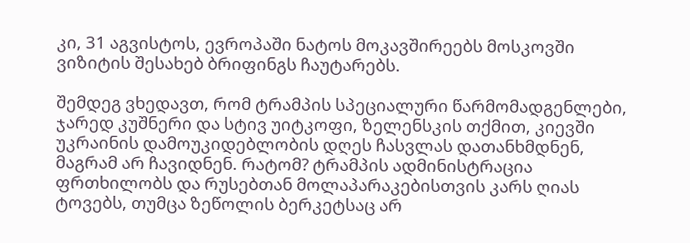კი, 31 აგვისტოს, ევროპაში ნატოს მოკავშირეებს მოსკოვში ვიზიტის შესახებ ბრიფინგს ჩაუტარებს.

შემდეგ ვხედავთ, რომ ტრამპის სპეციალური წარმომადგენლები, ჯარედ კუშნერი და სტივ უიტკოფი, ზელენსკის თქმით, კიევში უკრაინის დამოუკიდებლობის დღეს ჩასვლას დათანხმდნენ, მაგრამ არ ჩავიდნენ. რატომ? ტრამპის ადმინისტრაცია ფრთხილობს და რუსებთან მოლაპარაკებისთვის კარს ღიას ტოვებს, თუმცა ზეწოლის ბერკეტსაც არ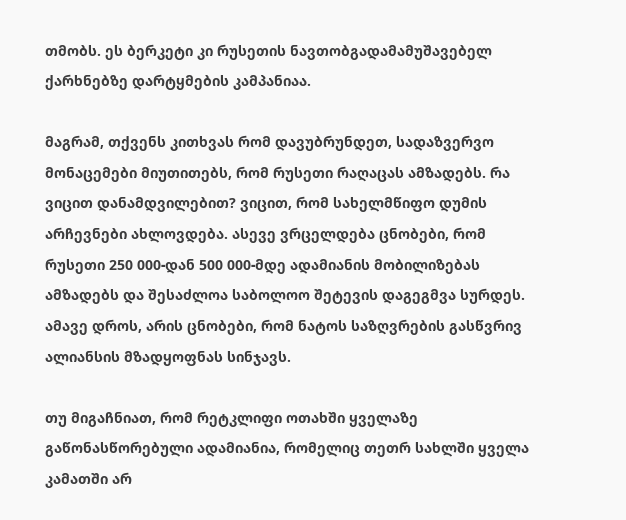თმობს. ეს ბერკეტი კი რუსეთის ნავთობგადამამუშავებელ ქარხნებზე დარტყმების კამპანიაა.

მაგრამ, თქვენს კითხვას რომ დავუბრუნდეთ, სადაზვერვო მონაცემები მიუთითებს, რომ რუსეთი რაღაცას ამზადებს. რა ვიცით დანამდვილებით? ვიცით, რომ სახელმწიფო დუმის არჩევნები ახლოვდება. ასევე ვრცელდება ცნობები, რომ რუსეთი 250 000-დან 500 000-მდე ადამიანის მობილიზებას ამზადებს და შესაძლოა საბოლოო შეტევის დაგეგმვა სურდეს. ამავე დროს, არის ცნობები, რომ ნატოს საზღვრების გასწვრივ ალიანსის მზადყოფნას სინჯავს.

თუ მიგაჩნიათ, რომ რეტკლიფი ოთახში ყველაზე გაწონასწორებული ადამიანია, რომელიც თეთრ სახლში ყველა კამათში არ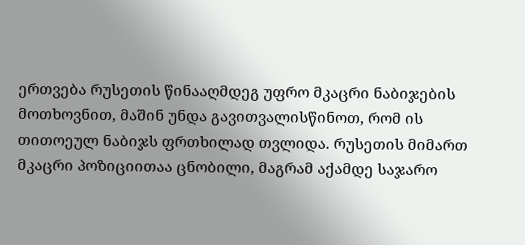ერთვება რუსეთის წინააღმდეგ უფრო მკაცრი ნაბიჯების მოთხოვნით, მაშინ უნდა გავითვალისწინოთ, რომ ის თითოეულ ნაბიჯს ფრთხილად თვლიდა. რუსეთის მიმართ მკაცრი პოზიციითაა ცნობილი, მაგრამ აქამდე საჯარო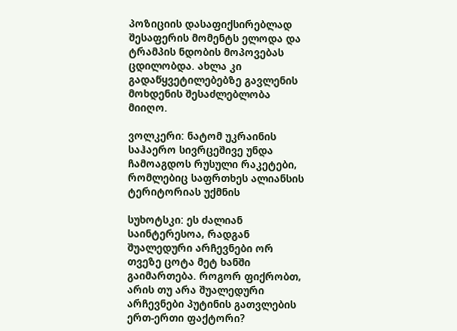პოზიციის დასაფიქსირებლად შესაფერის მომენტს ელოდა და ტრამპის ნდობის მოპოვებას ცდილობდა. ახლა კი გადაწყვეტილებებზე გავლენის მოხდენის შესაძლებლობა მიიღო.

ვოლკერი: ნატომ უკრაინის საჰაერო სივრცეშივე უნდა ჩამოაგდოს რუსული რაკეტები, რომლებიც საფრთხეს ალიანსის ტერიტორიას უქმნის

სუხოტსკი: ეს ძალიან საინტერესოა, რადგან შუალედური არჩევნები ორ თვეზე ცოტა მეტ ხანში გაიმართება. როგორ ფიქრობთ, არის თუ არა შუალედური არჩევნები პუტინის გათვლების ერთ-ერთი ფაქტორი?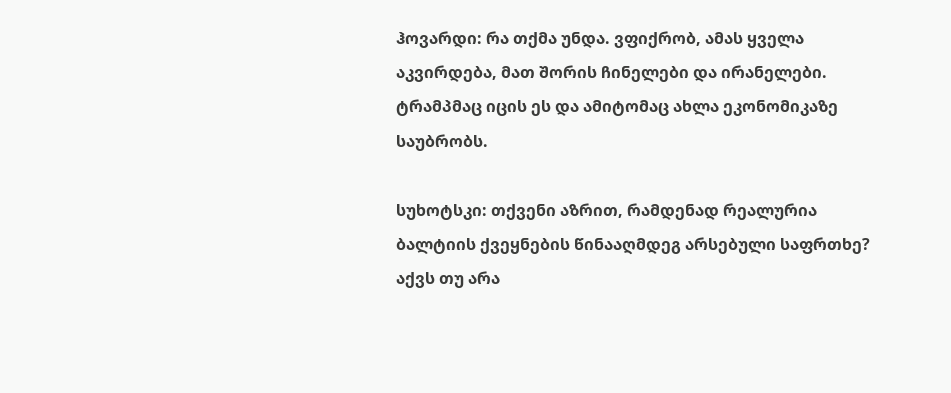ჰოვარდი: რა თქმა უნდა. ვფიქრობ, ამას ყველა აკვირდება, მათ შორის ჩინელები და ირანელები. ტრამპმაც იცის ეს და ამიტომაც ახლა ეკონომიკაზე საუბრობს.

სუხოტსკი: თქვენი აზრით, რამდენად რეალურია ბალტიის ქვეყნების წინააღმდეგ არსებული საფრთხე? აქვს თუ არა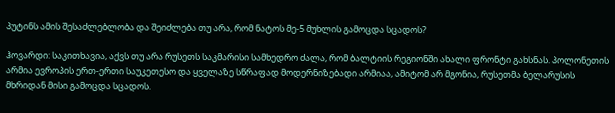პუტინს ამის შესაძლებლობა და შეიძლება თუ არა, რომ ნატოს მე-5 მუხლის გამოცდა სცადოს?

ჰოვარდი: საკითხავია, აქვს თუ არა რუსეთს საკმარისი სამხედრო ძალა, რომ ბალტიის რეგიონში ახალი ფრონტი გახსნას. პოლონეთის არმია ევროპის ერთ-ერთი საუკეთესო და ყველაზე სწრაფად მოდერნიზებადი არმიაა, ამიტომ არ მგონია, რუსეთმა ბელარუსის მხრიდან მისი გამოცდა სცადოს.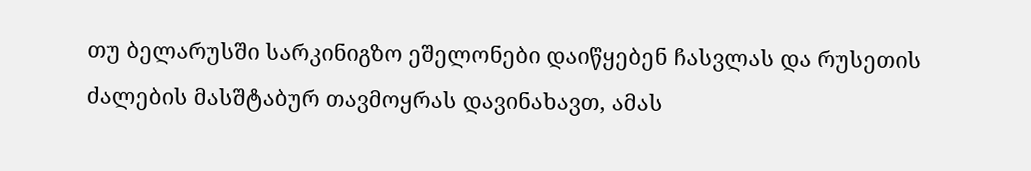თუ ბელარუსში სარკინიგზო ეშელონები დაიწყებენ ჩასვლას და რუსეთის ძალების მასშტაბურ თავმოყრას დავინახავთ, ამას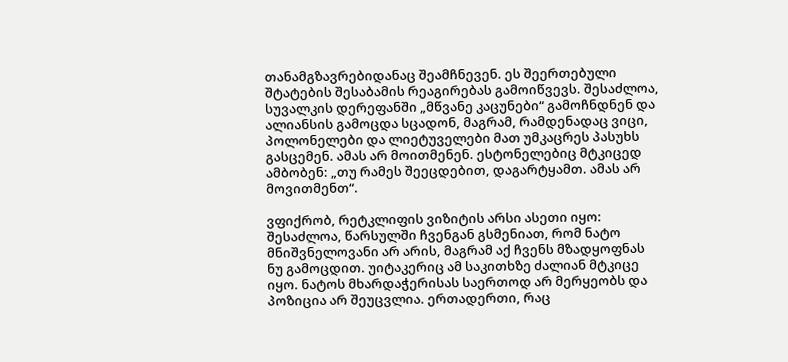თანამგზავრებიდანაც შეამჩნევენ. ეს შეერთებული შტატების შესაბამის რეაგირებას გამოიწვევს. შესაძლოა, სუვალკის დერეფანში „მწვანე კაცუნები“ გამოჩნდნენ და ალიანსის გამოცდა სცადონ, მაგრამ, რამდენადაც ვიცი, პოლონელები და ლიეტუველები მათ უმკაცრეს პასუხს გასცემენ. ამას არ მოითმენენ. ესტონელებიც მტკიცედ ამბობენ: „თუ რამეს შეეცდებით, დაგარტყამთ. ამას არ მოვითმენთ“.

ვფიქრობ, რეტკლიფის ვიზიტის არსი ასეთი იყო: შესაძლოა, წარსულში ჩვენგან გსმენიათ, რომ ნატო მნიშვნელოვანი არ არის, მაგრამ აქ ჩვენს მზადყოფნას ნუ გამოცდით. უიტაკერიც ამ საკითხზე ძალიან მტკიცე იყო. ნატოს მხარდაჭერისას საერთოდ არ მერყეობს და პოზიცია არ შეუცვლია. ერთადერთი, რაც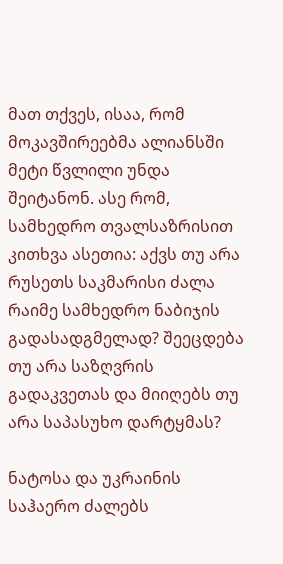მათ თქვეს, ისაა, რომ მოკავშირეებმა ალიანსში მეტი წვლილი უნდა შეიტანონ. ასე რომ, სამხედრო თვალსაზრისით კითხვა ასეთია: აქვს თუ არა რუსეთს საკმარისი ძალა რაიმე სამხედრო ნაბიჯის გადასადგმელად? შეეცდება თუ არა საზღვრის გადაკვეთას და მიიღებს თუ არა საპასუხო დარტყმას?

ნატოსა და უკრაინის საჰაერო ძალებს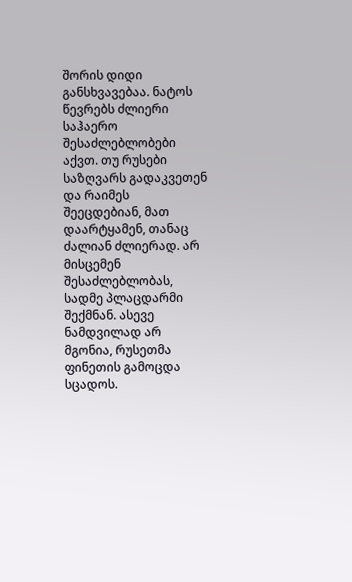შორის დიდი განსხვავებაა. ნატოს წევრებს ძლიერი საჰაერო შესაძლებლობები აქვთ. თუ რუსები საზღვარს გადაკვეთენ და რაიმეს შეეცდებიან, მათ დაარტყამენ, თანაც ძალიან ძლიერად. არ მისცემენ შესაძლებლობას, სადმე პლაცდარმი შექმნან. ასევე ნამდვილად არ მგონია, რუსეთმა ფინეთის გამოცდა სცადოს.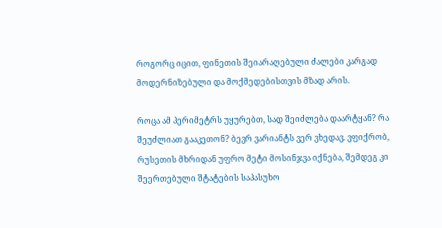როგორც იცით, ფინეთის შეიარაღებული ძალები კარგად მოდერნიზებული და მოქმედებისთვის მზად არის.

როცა ამ პერიმეტრს უყურებთ, სად შეიძლება დაარტყან? რა შეუძლიათ გააკეთონ? ბევრ ვარიანტს ვერ ვხედავ. ვფიქრობ, რუსეთის მხრიდან უფრო მეტი მოსინჯვა იქნება, შემდეგ კი შეერთებული შტატების საპასუხო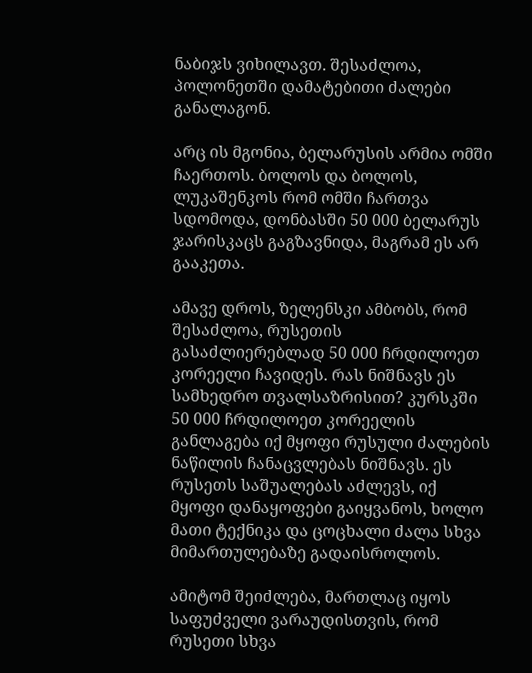ნაბიჯს ვიხილავთ. შესაძლოა, პოლონეთში დამატებითი ძალები განალაგონ.

არც ის მგონია, ბელარუსის არმია ომში ჩაერთოს. ბოლოს და ბოლოს, ლუკაშენკოს რომ ომში ჩართვა სდომოდა, დონბასში 50 000 ბელარუს ჯარისკაცს გაგზავნიდა, მაგრამ ეს არ გააკეთა.

ამავე დროს, ზელენსკი ამბობს, რომ შესაძლოა, რუსეთის გასაძლიერებლად 50 000 ჩრდილოეთ კორეელი ჩავიდეს. რას ნიშნავს ეს სამხედრო თვალსაზრისით? კურსკში 50 000 ჩრდილოეთ კორეელის განლაგება იქ მყოფი რუსული ძალების ნაწილის ჩანაცვლებას ნიშნავს. ეს რუსეთს საშუალებას აძლევს, იქ მყოფი დანაყოფები გაიყვანოს, ხოლო მათი ტექნიკა და ცოცხალი ძალა სხვა მიმართულებაზე გადაისროლოს.

ამიტომ შეიძლება, მართლაც იყოს საფუძველი ვარაუდისთვის, რომ რუსეთი სხვა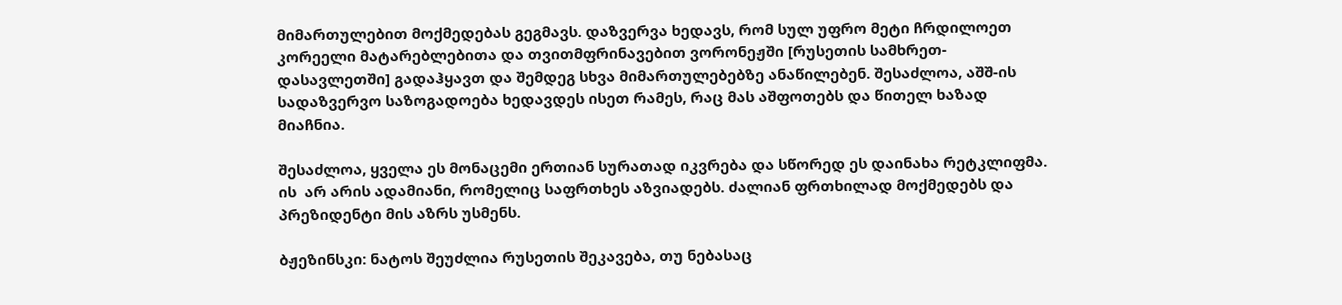მიმართულებით მოქმედებას გეგმავს. დაზვერვა ხედავს, რომ სულ უფრო მეტი ჩრდილოეთ კორეელი მატარებლებითა და თვითმფრინავებით ვორონეჟში [რუსეთის სამხრეთ-დასავლეთში] გადაჰყავთ და შემდეგ სხვა მიმართულებებზე ანაწილებენ. შესაძლოა, აშშ-ის სადაზვერვო საზოგადოება ხედავდეს ისეთ რამეს, რაც მას აშფოთებს და წითელ ხაზად მიაჩნია.

შესაძლოა, ყველა ეს მონაცემი ერთიან სურათად იკვრება და სწორედ ეს დაინახა რეტკლიფმა. ის  არ არის ადამიანი, რომელიც საფრთხეს აზვიადებს. ძალიან ფრთხილად მოქმედებს და პრეზიდენტი მის აზრს უსმენს.

ბჟეზინსკი: ნატოს შეუძლია რუსეთის შეკავება, თუ ნებასაც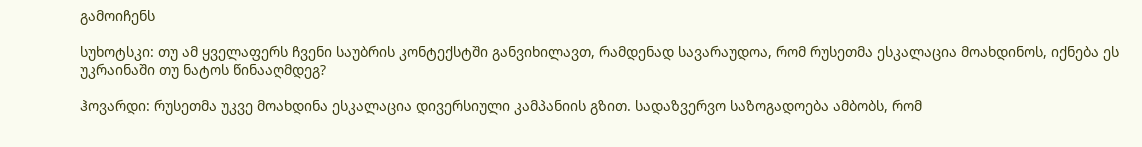გამოიჩენს

სუხოტსკი: თუ ამ ყველაფერს ჩვენი საუბრის კონტექსტში განვიხილავთ, რამდენად სავარაუდოა, რომ რუსეთმა ესკალაცია მოახდინოს, იქნება ეს უკრაინაში თუ ნატოს წინააღმდეგ?

ჰოვარდი: რუსეთმა უკვე მოახდინა ესკალაცია დივერსიული კამპანიის გზით. სადაზვერვო საზოგადოება ამბობს, რომ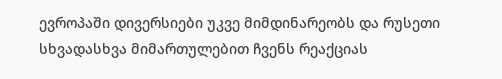ევროპაში დივერსიები უკვე მიმდინარეობს და რუსეთი სხვადასხვა მიმართულებით ჩვენს რეაქციას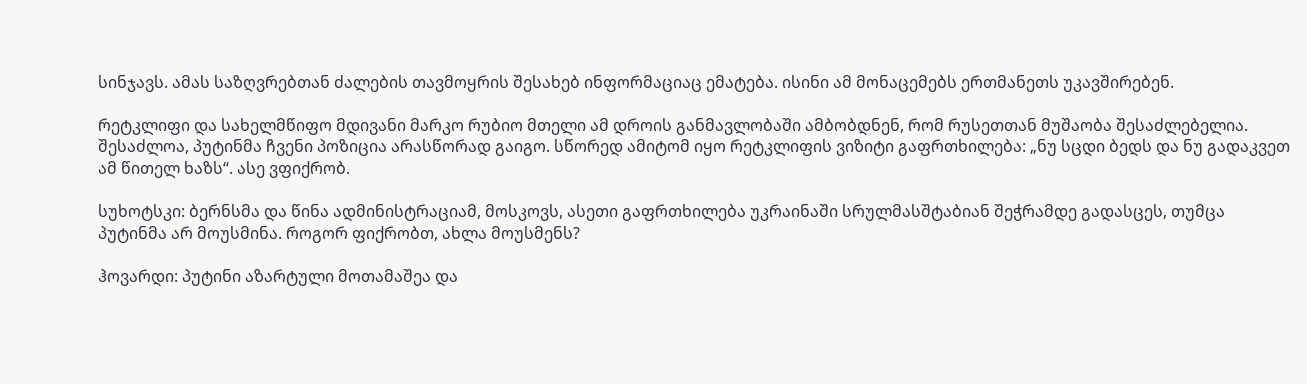სინჯავს. ამას საზღვრებთან ძალების თავმოყრის შესახებ ინფორმაციაც ემატება. ისინი ამ მონაცემებს ერთმანეთს უკავშირებენ.

რეტკლიფი და სახელმწიფო მდივანი მარკო რუბიო მთელი ამ დროის განმავლობაში ამბობდნენ, რომ რუსეთთან მუშაობა შესაძლებელია. შესაძლოა, პუტინმა ჩვენი პოზიცია არასწორად გაიგო. სწორედ ამიტომ იყო რეტკლიფის ვიზიტი გაფრთხილება: „ნუ სცდი ბედს და ნუ გადაკვეთ ამ წითელ ხაზს“. ასე ვფიქრობ.

სუხოტსკი: ბერნსმა და წინა ადმინისტრაციამ, მოსკოვს, ასეთი გაფრთხილება უკრაინაში სრულმასშტაბიან შეჭრამდე გადასცეს, თუმცა პუტინმა არ მოუსმინა. როგორ ფიქრობთ, ახლა მოუსმენს?

ჰოვარდი: პუტინი აზარტული მოთამაშეა და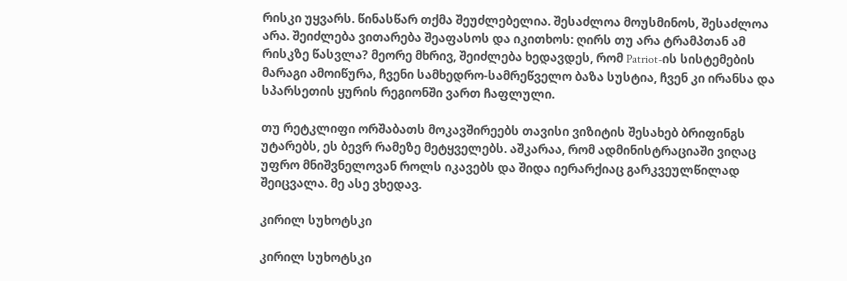რისკი უყვარს. წინასწარ თქმა შეუძლებელია. შესაძლოა მოუსმინოს, შესაძლოა არა. შეიძლება ვითარება შეაფასოს და იკითხოს: ღირს თუ არა ტრამპთან ამ რისკზე წასვლა? მეორე მხრივ, შეიძლება ხედავდეს, რომ Patriot-ის სისტემების მარაგი ამოიწურა, ჩვენი სამხედრო-სამრეწველო ბაზა სუსტია, ჩვენ კი ირანსა და სპარსეთის ყურის რეგიონში ვართ ჩაფლული.

თუ რეტკლიფი ორშაბათს მოკავშირეებს თავისი ვიზიტის შესახებ ბრიფინგს უტარებს, ეს ბევრ რამეზე მეტყველებს. აშკარაა, რომ ადმინისტრაციაში ვიღაც უფრო მნიშვნელოვან როლს იკავებს და შიდა იერარქიაც გარკვეულწილად შეიცვალა. მე ასე ვხედავ.

კირილ სუხოტსკი

კირილ სუხოტსკი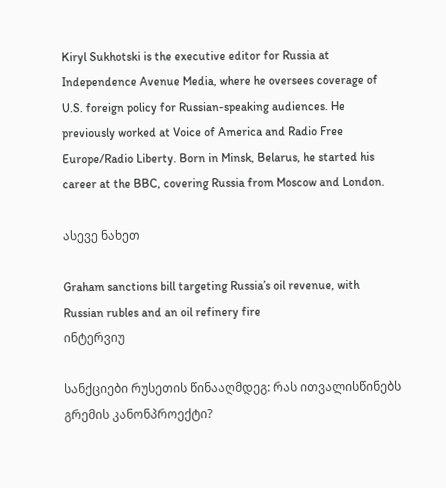Kiryl Sukhotski is the executive editor for Russia at Independence Avenue Media, where he oversees coverage of U.S. foreign policy for Russian-speaking audiences. He previously worked at Voice of America and Radio Free Europe/Radio Liberty. Born in Minsk, Belarus, he started his career at the BBC, covering Russia from Moscow and London.

ასევე ნახეთ

Graham sanctions bill targeting Russia’s oil revenue, with Russian rubles and an oil refinery fire
ინტერვიუ

სანქციები რუსეთის წინააღმდეგ: რას ითვალისწინებს გრემის კანონპროექტი?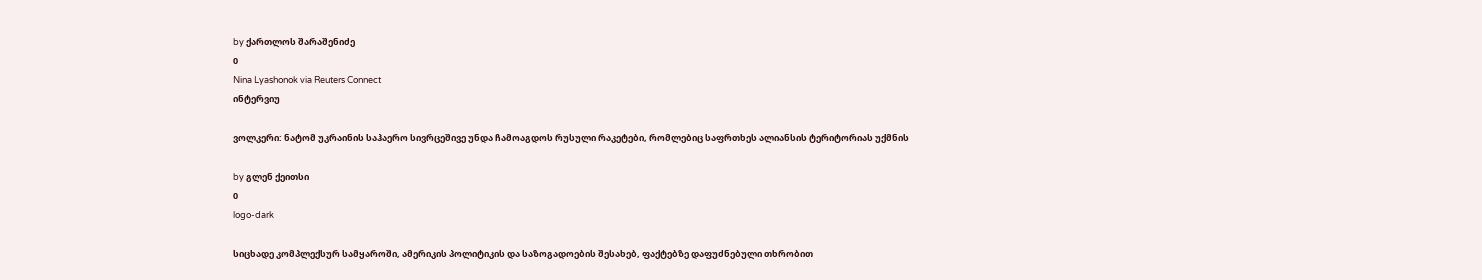by ქართლოს შარაშენიძე
0
Nina Lyashonok via Reuters Connect
ინტერვიუ

ვოლკერი: ნატომ უკრაინის საჰაერო სივრცეშივე უნდა ჩამოაგდოს რუსული რაკეტები, რომლებიც საფრთხეს ალიანსის ტერიტორიას უქმნის

by გლენ ქეითსი
0
logo-dark

სიცხადე კომპლექსურ სამყაროში, ამერიკის პოლიტიკის და საზოგადოების შესახებ, ფაქტებზე დაფუძნებული თხრობით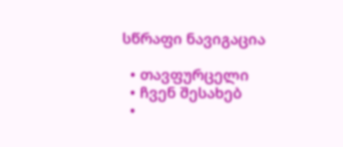სწრაფი ნავიგაცია

  • თავფურცელი
  • ჩვენ შესახებ
  •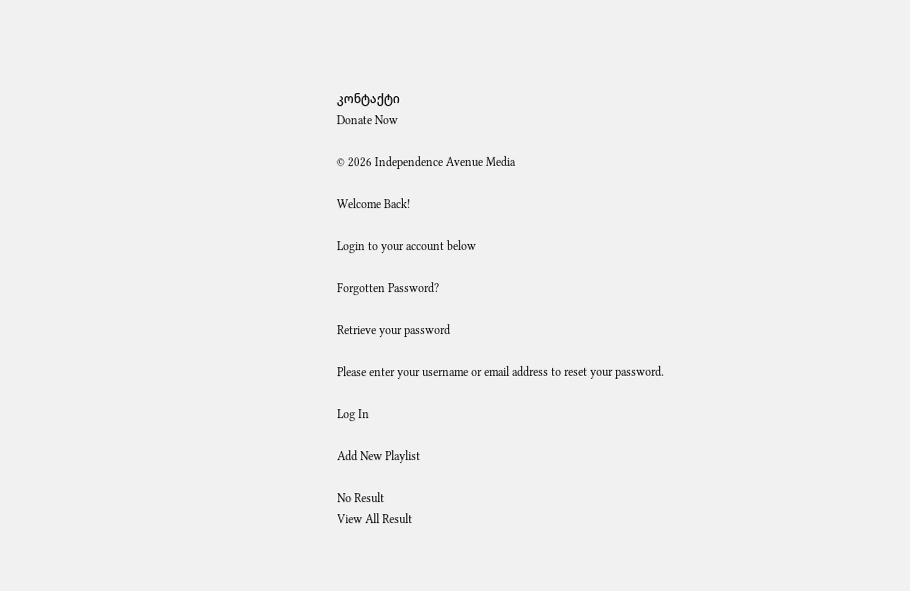კონტაქტი
Donate Now

© 2026 Independence Avenue Media

Welcome Back!

Login to your account below

Forgotten Password?

Retrieve your password

Please enter your username or email address to reset your password.

Log In

Add New Playlist

No Result
View All Result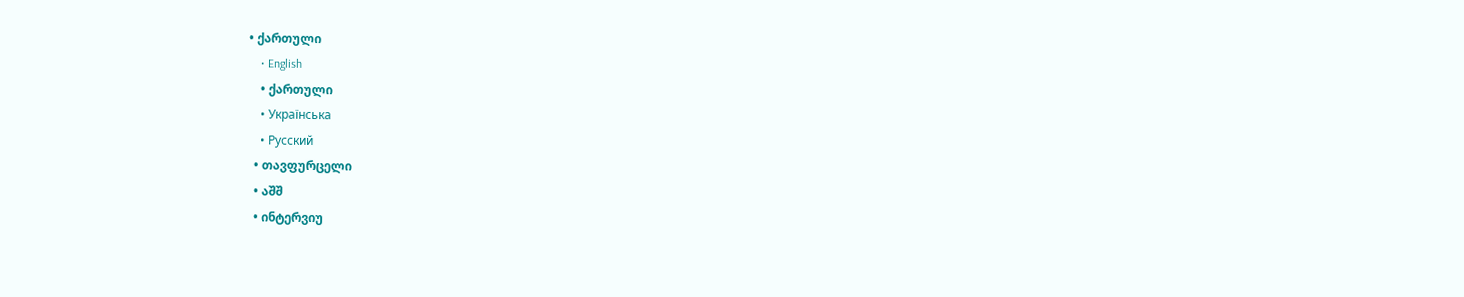• ქართული
    • English
    • ქართული
    • Українська
    • Русский
  • თავფურცელი
  • აშშ
  • ინტერვიუ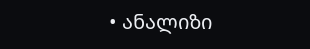• ანალიზი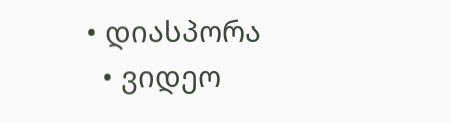• დიასპორა
  • ვიდეო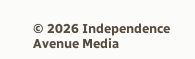© 2026 Independence Avenue Media